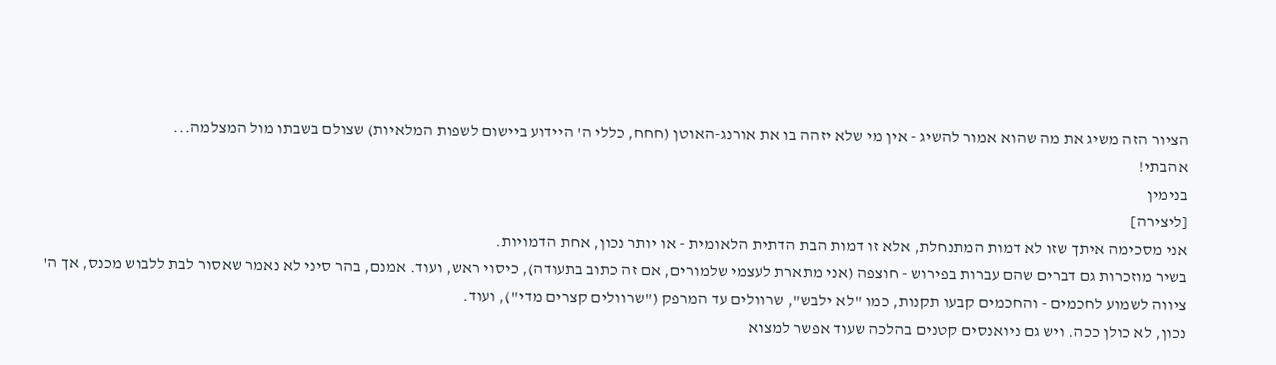הציור הזה משיג את מה שהוא אמור להשיג - אין מי שלא יזהה בו את אורנג-האוטן (חחח, כללי ה' היידוע ביישום לשפות המלאיות) שצולם בשבתו מול המצלמה...
אהבתי!
בנימין
[ליצירה]
אני מסכימה איתך שזו לא דמות המתנחלת, אלא זו דמות הבת הדתית הלאומית - או יותר נכון, אחת הדמויות.
בשיר מוזכרות גם דברים שהם עברות בפירוש - חוצפה (אני מתארת לעצמי שלמורים, אם זה כתוב בתעודה), כיסוי ראש, ועוד. אמנם, בהר סיני לא נאמר שאסור לבת ללבוש מכנס, אך ה' ציווה לשמוע לחכמים - והחכמים קבעו תקנות, כמו "לא ילבש", שרוולים עד המרפק ("שרוולים קצרים מדי"), ועוד.
נכון, לא כולן ככה. ויש גם ניואנסים קטנים בהלכה שעוד אפשר למצוא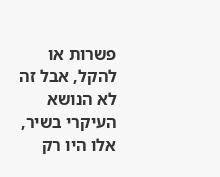פשרות או להקל, אבל זה לא הנושא העיקרי בשיר, אלו היו רק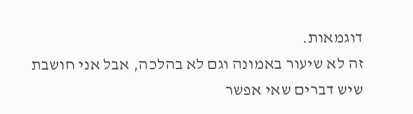דוגמאות.
זה לא שיעור באמונה וגם לא בהלכה, אבל אני חושבת שיש דברים שאי אפשר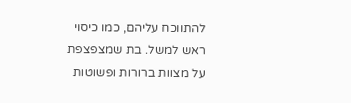להתווכח עליהם, כמו כיסוי ראש למשל. בת שמצפצפת על מצוות ברורות ופשוטות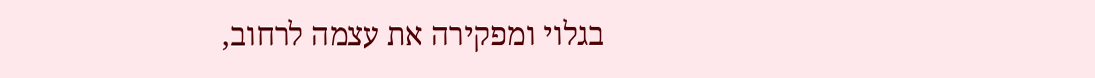בגלוי ומפקירה את עצמה לרחוב,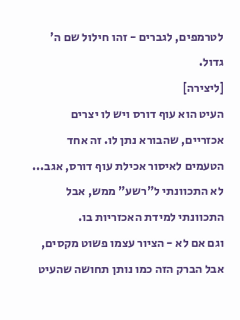לטרמפים, לגברים - זהו חילול שם ה' גדול.
[ליצירה]
העיט הוא עוף דורס ויש לו יצרים אכזריים, שהבורא נתן לו. זה אחד הטעמים לאיסור אכילת עוף דורס, אגב...
לא התכוונתי ל"רשע" ממש, אבל התכוונתי למידת האכזריות בו.
וגם אם לא - הציור עצמו פשוט מקסים, אבל הברק הזה כמו נותן תחושה שהעיט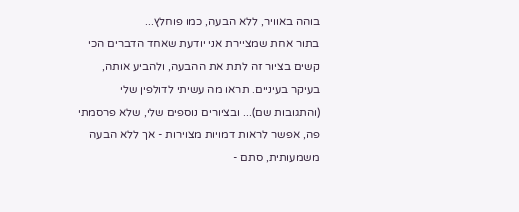בוהה באוויר, ללא הבעה, כמו פוחלץ...
בתור אחת שמציירת אני יודעת שאחד הדברים הכי קשים בציור זה לתת את ההבעה, ולהביע אותה, בעיקר בעיניים. תראו מה עשיתי לדולפין שלי (והתגובות שם)... ובציורים נוספים שלי, שלא פרסמתי פה, אפשר לראות דמויות מצוירות - אך ללא הבעה משמעותית, סתם -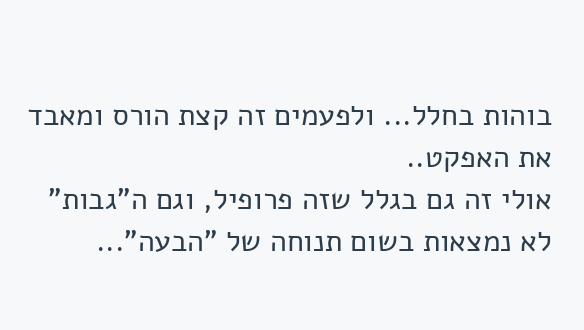בוהות בחלל... ולפעמים זה קצת הורס ומאבד את האפקט..
אולי זה גם בגלל שזה פרופיל, וגם ה"גבות" לא נמצאות בשום תנוחה של "הבעה"...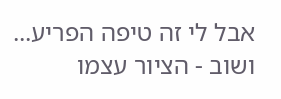אבל לי זה טיפה הפריע...
ושוב - הציור עצמו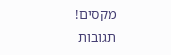מקסים!
תגובות